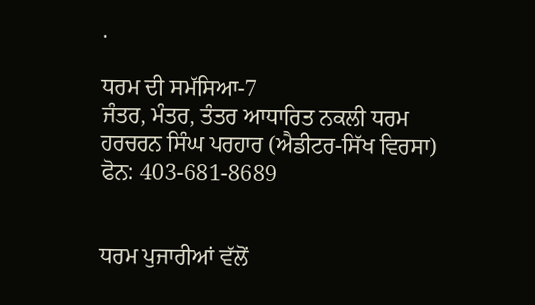.

ਧਰਮ ਦੀ ਸਮੱਸਿਆ-7
ਜੰਤਰ, ਮੰਤਰ, ਤੰਤਰ ਆਧਾਰਿਤ ਨਕਲੀ ਧਰਮ
ਹਰਚਰਨ ਸਿੰਘ ਪਰਹਾਰ (ਐਡੀਟਰ-ਸਿੱਖ ਵਿਰਸਾ)
ਫੋਨ: 403-681-8689


ਧਰਮ ਪੁਜਾਰੀਆਂ ਵੱਲੋਂ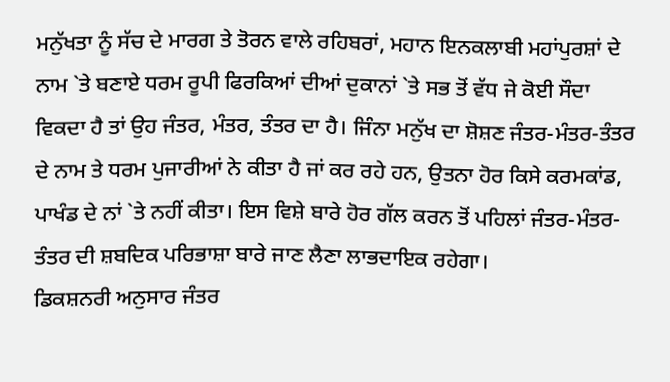ਮਨੁੱਖਤਾ ਨੂੰ ਸੱਚ ਦੇ ਮਾਰਗ ਤੇ ਤੋਰਨ ਵਾਲੇ ਰਹਿਬਰਾਂ, ਮਹਾਨ ਇਨਕਲਾਬੀ ਮਹਾਂਪੁਰਸ਼ਾਂ ਦੇ ਨਾਮ `ਤੇ ਬਣਾਏ ਧਰਮ ਰੂਪੀ ਫਿਰਕਿਆਂ ਦੀਆਂ ਦੁਕਾਨਾਂ `ਤੇ ਸਭ ਤੋਂ ਵੱਧ ਜੇ ਕੋਈ ਸੌਦਾ ਵਿਕਦਾ ਹੈ ਤਾਂ ਉਹ ਜੰਤਰ, ਮੰਤਰ, ਤੰਤਰ ਦਾ ਹੈ। ਜਿੰਨਾ ਮਨੁੱਖ ਦਾ ਸ਼ੋਸ਼ਣ ਜੰਤਰ-ਮੰਤਰ-ਤੰਤਰ ਦੇ ਨਾਮ ਤੇ ਧਰਮ ਪੁਜਾਰੀਆਂ ਨੇ ਕੀਤਾ ਹੈ ਜਾਂ ਕਰ ਰਹੇ ਹਨ, ਉਤਨਾ ਹੋਰ ਕਿਸੇ ਕਰਮਕਾਂਡ, ਪਾਖੰਡ ਦੇ ਨਾਂ `ਤੇ ਨਹੀਂ ਕੀਤਾ। ਇਸ ਵਿਸ਼ੇ ਬਾਰੇ ਹੋਰ ਗੱਲ ਕਰਨ ਤੋਂ ਪਹਿਲਾਂ ਜੰਤਰ-ਮੰਤਰ-ਤੰਤਰ ਦੀ ਸ਼ਬਦਿਕ ਪਰਿਭਾਸ਼ਾ ਬਾਰੇ ਜਾਣ ਲੈਣਾ ਲਾਭਦਾਇਕ ਰਹੇਗਾ।
ਡਿਕਸ਼ਨਰੀ ਅਨੁਸਾਰ ਜੰਤਰ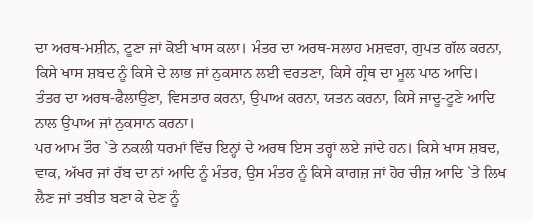ਦਾ ਅਰਥ-ਮਸ਼ੀਨ, ਟੂਣਾ ਜਾਂ ਕੋਈ ਖਾਸ ਕਲਾ। ਮੰਤਰ ਦਾ ਅਰਥ-ਸਲਾਹ ਮਸ਼ਵਰਾ, ਗੁਪਤ ਗੱਲ ਕਰਨਾ, ਕਿਸੇ ਖਾਸ ਸ਼ਬਦ ਨੂੰ ਕਿਸੇ ਦੇ ਲਾਭ ਜਾਂ ਨੁਕਸਾਨ ਲਈ ਵਰਤਣਾ, ਕਿਸੇ ਗ੍ਰੰਥ ਦਾ ਮੂਲ ਪਾਠ ਆਦਿ। ਤੰਤਰ ਦਾ ਅਰਥ-ਫੈਲਾਉਣਾ, ਵਿਸਤਾਰ ਕਰਨਾ, ਉਪਾਅ ਕਰਨਾ, ਯਤਨ ਕਰਨਾ, ਕਿਸੇ ਜਾਦੂ-ਟੂਣੇ ਆਦਿ ਨਾਲ ਉਪਾਅ ਜਾਂ ਨੁਕਸਾਨ ਕਰਨਾ।
ਪਰ ਆਮ ਤੌਰ `ਤੇ ਨਕਲੀ ਧਰਮਾਂ ਵਿੱਚ ਇਨ੍ਹਾਂ ਦੇ ਅਰਥ ਇਸ ਤਰ੍ਹਾਂ ਲਏ ਜਾਂਦੇ ਹਨ। ਕਿਸੇ ਖਾਸ ਸ਼ਬਦ, ਵਾਕ, ਅੱਖਰ ਜਾਂ ਰੱਬ ਦਾ ਨਾਂ ਆਦਿ ਨੂੰ ਮੰਤਰ, ਉਸ ਮੰਤਰ ਨੂੰ ਕਿਸੇ ਕਾਗਜ਼ ਜਾਂ ਹੋਰ ਚੀਜ਼ ਆਦਿ `ਤੇ ਲਿਖ ਲੈਣ ਜਾਂ ਤਬੀਤ ਬਣਾ ਕੇ ਦੇਣ ਨੂੰ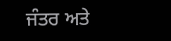ਜੰਤਰ ਅਤੇ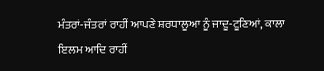ਮੰਤਰਾਂ-ਜੰਤਰਾਂ ਰਾਹੀਂ ਆਪਣੇ ਸ਼ਰਧਾਲੂਆ ਨੂੰ ਜਾਦੂ-ਟੂਣਿਆਂ, ਕਾਲਾ ਇਲਮ ਆਦਿ ਰਾਹੀਂ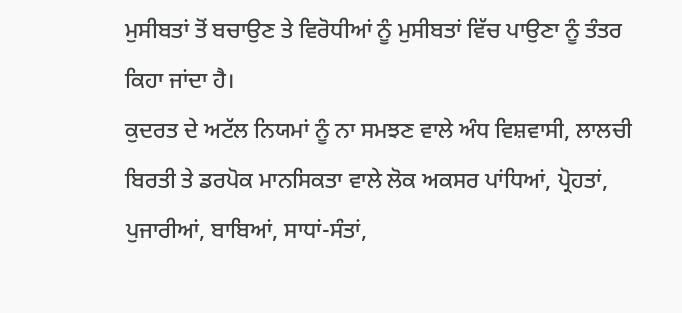ਮੁਸੀਬਤਾਂ ਤੋਂ ਬਚਾਉਣ ਤੇ ਵਿਰੋਧੀਆਂ ਨੂੰ ਮੁਸੀਬਤਾਂ ਵਿੱਚ ਪਾਉਣਾ ਨੂੰ ਤੰਤਰ ਕਿਹਾ ਜਾਂਦਾ ਹੈ।
ਕੁਦਰਤ ਦੇ ਅਟੱਲ ਨਿਯਮਾਂ ਨੂੰ ਨਾ ਸਮਝਣ ਵਾਲੇ ਅੰਧ ਵਿਸ਼ਵਾਸੀ, ਲਾਲਚੀ ਬਿਰਤੀ ਤੇ ਡਰਪੋਕ ਮਾਨਸਿਕਤਾ ਵਾਲੇ ਲੋਕ ਅਕਸਰ ਪਾਂਧਿਆਂ, ਪ੍ਰੋਹਤਾਂ, ਪੁਜਾਰੀਆਂ, ਬਾਬਿਆਂ, ਸਾਧਾਂ-ਸੰਤਾਂ,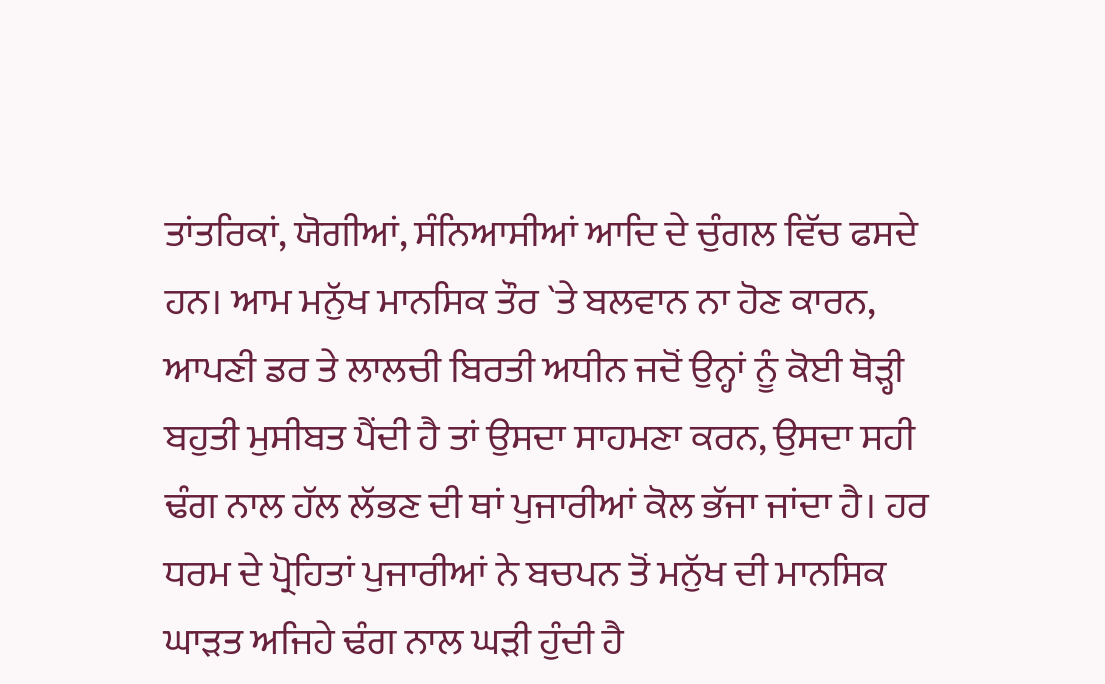ਤਾਂਤਰਿਕਾਂ, ਯੋਗੀਆਂ, ਸੰਨਿਆਸੀਆਂ ਆਦਿ ਦੇ ਚੁੰਗਲ ਵਿੱਚ ਫਸਦੇ ਹਨ। ਆਮ ਮਨੁੱਖ ਮਾਨਸਿਕ ਤੌਰ `ਤੇ ਬਲਵਾਨ ਨਾ ਹੋਣ ਕਾਰਨ, ਆਪਣੀ ਡਰ ਤੇ ਲਾਲਚੀ ਬਿਰਤੀ ਅਧੀਨ ਜਦੋਂ ਉਨ੍ਹਾਂ ਨੂੰ ਕੋਈ ਥੋੜ੍ਹੀ ਬਹੁਤੀ ਮੁਸੀਬਤ ਪੈਂਦੀ ਹੈ ਤਾਂ ਉਸਦਾ ਸਾਹਮਣਾ ਕਰਨ, ਉਸਦਾ ਸਹੀ ਢੰਗ ਨਾਲ ਹੱਲ ਲੱਭਣ ਦੀ ਥਾਂ ਪੁਜਾਰੀਆਂ ਕੋਲ ਭੱਜਾ ਜਾਂਦਾ ਹੈ। ਹਰ ਧਰਮ ਦੇ ਪ੍ਰੋਹਿਤਾਂ ਪੁਜਾਰੀਆਂ ਨੇ ਬਚਪਨ ਤੋਂ ਮਨੁੱਖ ਦੀ ਮਾਨਸਿਕ ਘਾੜਤ ਅਜਿਹੇ ਢੰਗ ਨਾਲ ਘੜੀ ਹੁੰਦੀ ਹੈ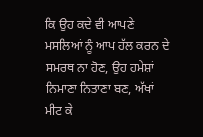ਕਿ ਉਹ ਕਦੇ ਵੀ ਆਪਣੇ ਮਸਲਿਆਂ ਨੂੰ ਆਪ ਹੱਲ ਕਰਨ ਦੇ ਸਮਰਥ ਨਾ ਹੋਣ, ਉਹ ਹਮੇਸ਼ਾਂ ਨਿਮਾਣਾ ਨਿਤਾਣਾ ਬਣ, ਅੱਖਾਂ ਮੀਟ ਕੇ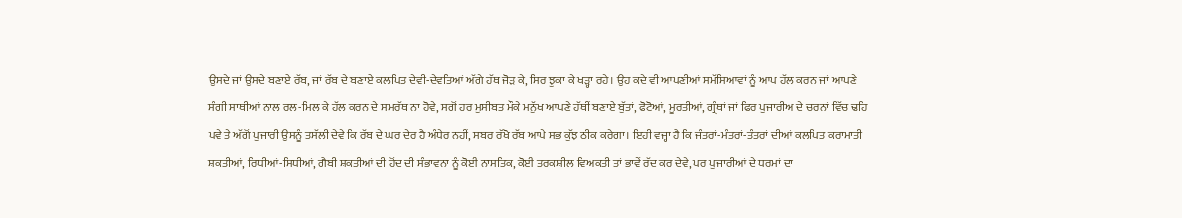ਉਸਦੇ ਜਾਂ ਉਸਦੇ ਬਣਾਏ ਰੱਬ, ਜਾਂ ਰੱਬ ਦੇ ਬਣਾਏ ਕਲਪਿਤ ਦੇਵੀ-ਦੇਵਤਿਆਂ ਅੱਗੇ ਹੱਥ ਜੋੜ ਕੇ, ਸਿਰ ਝੁਕਾ ਕੇ ਖੜ੍ਹਾ ਰਹੇ। ਉਹ ਕਦੇ ਵੀ ਆਪਣੀਆਂ ਸਮੱਸਿਆਵਾਂ ਨੂੰ ਆਪ ਹੱਲ ਕਰਨ ਜਾਂ ਆਪਣੇ ਸੰਗੀ ਸਾਥੀਆਂ ਨਾਲ ਰਲ-ਮਿਲ ਕੇ ਹੱਲ ਕਰਨ ਦੇ ਸਮਰੱਥ ਨਾ ਹੋਵੇ, ਸਗੋਂ ਹਰ ਮੁਸੀਬਤ ਮੌਕੇ ਮਨੁੱਖ ਆਪਣੇ ਹੱਥੀਂ ਬਣਾਏ ਬੁੱਤਾਂ, ਫੋਟੋਆਂ, ਮੂਰਤੀਆਂ, ਗ੍ਰੰਥਾਂ ਜਾਂ ਫਿਰ ਪੁਜਾਰੀਅ ਦੇ ਚਰਨਾਂ ਵਿੱਚ ਢਹਿ ਪਵੇ ਤੇ ਅੱਗੋਂ ਪੁਜਾਰੀ ਉਸਨੂੰ ਤਸੱਲੀ ਦੇਵੇ ਕਿ ਰੱਬ ਦੇ ਘਰ ਦੇਰ ਹੈ ਅੰਧੇਰ ਨਹੀਂ, ਸਬਰ ਰੱਖੋ ਰੱਬ ਆਪੇ ਸਭ ਕੁੱਝ ਠੀਕ ਕਰੇਗਾ। ਇਹੀ ਵਜ੍ਹਾ ਹੈ ਕਿ ਜੰਤਰਾਂ-ਮੰਤਰਾਂ-ਤੰਤਰਾਂ ਦੀਆਂ ਕਲਪਿਤ ਕਰਾਮਾਤੀ ਸ਼ਕਤੀਆਂ, ਰਿਧੀਆਂ-ਸਿਧੀਆਂ, ਗੈਬੀ ਸ਼ਕਤੀਆਂ ਦੀ ਹੋਂਦ ਦੀ ਸੰਭਾਵਨਾ ਨੂੰ ਕੋਈ ਨਾਸਤਿਕ, ਕੋਈ ਤਰਕਸ਼ੀਲ ਵਿਅਕਤੀ ਤਾਂ ਭਾਵੇਂ ਰੱਦ ਕਰ ਦੇਵੇ, ਪਰ ਪੁਜਾਰੀਆਂ ਦੇ ਧਰਮਾਂ ਦਾ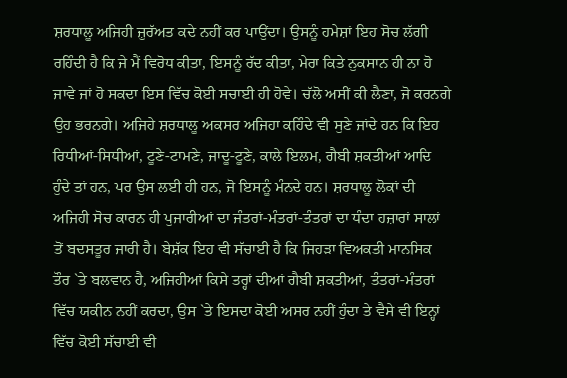ਸ਼ਰਧਾਲੂ ਅਜਿਹੀ ਜ਼ੁਰੱਅਤ ਕਦੇ ਨਹੀਂ ਕਰ ਪਾਉਂਦਾ। ਉਸਨੂੰ ਹਮੇਸ਼ਾਂ ਇਹ ਸੋਚ ਲੱਗੀ ਰਹਿੰਦੀ ਹੈ ਕਿ ਜੇ ਮੈਂ ਵਿਰੋਧ ਕੀਤਾ, ਇਸਨੂੰ ਰੱਦ ਕੀਤਾ, ਮੇਰਾ ਕਿਤੇ ਨੁਕਸਾਨ ਹੀ ਨਾ ਹੋ ਜਾਵੇ ਜਾਂ ਹੋ ਸਕਦਾ ਇਸ ਵਿੱਚ ਕੋਈ ਸਚਾਈ ਹੀ ਹੋਵੇ। ਚੱਲੋ ਅਸੀਂ ਕੀ ਲੈਣਾ, ਜੋ ਕਰਨਗੇ ਉਹ ਭਰਨਗੇ। ਅਜਿਹੇ ਸ਼ਰਧਾਲੂ ਅਕਸਰ ਅਜਿਹਾ ਕਹਿੰਦੇ ਵੀ ਸੁਣੇ ਜਾਂਦੇ ਹਨ ਕਿ ਇਹ ਰਿਧੀਆਂ-ਸਿਧੀਆਂ, ਟੂਣੇ-ਟਾਮਣੇ, ਜਾਦੂ-ਟੂਣੇ, ਕਾਲੇ ਇਲਮ, ਗੈਬੀ ਸ਼ਕਤੀਆਂ ਆਦਿ ਹੁੰਦੇ ਤਾਂ ਹਨ, ਪਰ ਉਸ ਲਈ ਹੀ ਹਨ, ਜੋ ਇਸਨੂੰ ਮੰਨਦੇ ਹਨ। ਸ਼ਰਧਾਲੂ ਲੋਕਾਂ ਦੀ ਅਜਿਹੀ ਸੋਚ ਕਾਰਨ ਹੀ ਪੁਜਾਰੀਆਂ ਦਾ ਜੰਤਰਾਂ-ਮੰਤਰਾਂ-ਤੰਤਰਾਂ ਦਾ ਧੰਦਾ ਹਜ਼ਾਰਾਂ ਸਾਲਾਂ ਤੋਂ ਬਦਸਤੂਰ ਜਾਰੀ ਹੈ। ਬੇਸ਼ੱਕ ਇਹ ਵੀ ਸੱਚਾਈ ਹੈ ਕਿ ਜਿਹੜਾ ਵਿਅਕਤੀ ਮਾਨਸਿਕ ਤੌਰ `ਤੇ ਬਲਵਾਨ ਹੈ, ਅਜਿਹੀਆਂ ਕਿਸੇ ਤਰ੍ਹਾਂ ਦੀਆਂ ਗੈਬੀ ਸ਼ਕਤੀਆਂ, ਤੰਤਰਾਂ-ਮੰਤਰਾਂ ਵਿੱਚ ਯਕੀਨ ਨਹੀਂ ਕਰਦਾ, ਉਸ `ਤੇ ਇਸਦਾ ਕੋਈ ਅਸਰ ਨਹੀਂ ਹੁੰਦਾ ਤੇ ਵੈਸੇ ਵੀ ਇਨ੍ਹਾਂ ਵਿੱਚ ਕੋਈ ਸੱਚਾਈ ਵੀ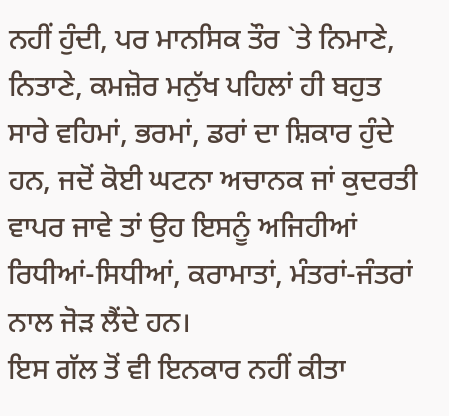ਨਹੀਂ ਹੁੰਦੀ, ਪਰ ਮਾਨਸਿਕ ਤੌਰ `ਤੇ ਨਿਮਾਣੇ, ਨਿਤਾਣੇ, ਕਮਜ਼ੋਰ ਮਨੁੱਖ ਪਹਿਲਾਂ ਹੀ ਬਹੁਤ ਸਾਰੇ ਵਹਿਮਾਂ, ਭਰਮਾਂ, ਡਰਾਂ ਦਾ ਸ਼ਿਕਾਰ ਹੁੰਦੇ ਹਨ, ਜਦੋਂ ਕੋਈ ਘਟਨਾ ਅਚਾਨਕ ਜਾਂ ਕੁਦਰਤੀ ਵਾਪਰ ਜਾਵੇ ਤਾਂ ਉਹ ਇਸਨੂੰ ਅਜਿਹੀਆਂ ਰਿਧੀਆਂ-ਸਿਧੀਆਂ, ਕਰਾਮਾਤਾਂ, ਮੰਤਰਾਂ-ਜੰਤਰਾਂ ਨਾਲ ਜੋੜ ਲੈਂਦੇ ਹਨ।
ਇਸ ਗੱਲ ਤੋਂ ਵੀ ਇਨਕਾਰ ਨਹੀਂ ਕੀਤਾ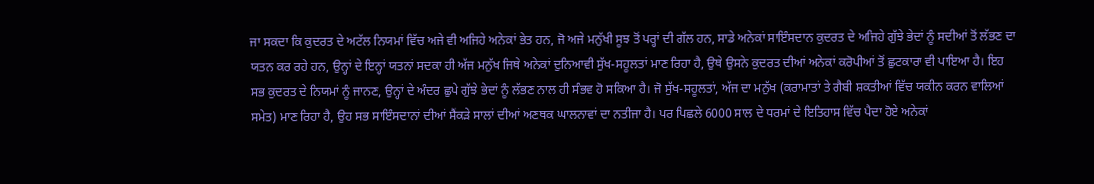ਜਾ ਸਕਦਾ ਕਿ ਕੁਦਰਤ ਦੇ ਅਟੱਲ ਨਿਯਮਾਂ ਵਿੱਚ ਅਜੇ ਵੀ ਅਜਿਹੇ ਅਨੇਕਾਂ ਭੇਤ ਹਨ, ਜੋ ਅਜੇ ਮਨੁੱਖੀ ਸੂਝ ਤੋਂ ਪਰ੍ਹਾਂ ਦੀ ਗੱਲ ਹਨ, ਸਾਡੇ ਅਨੇਕਾਂ ਸਾਇੰਸਦਾਨ ਕੁਦਰਤ ਦੇ ਅਜਿਹੇ ਗੁੱਝੇ ਭੇਦਾਂ ਨੂੰ ਸਦੀਆਂ ਤੋਂ ਲੱਭਣ ਦਾ ਯਤਨ ਕਰ ਰਹੇ ਹਨ, ਉਨ੍ਹਾਂ ਦੇ ਇਨ੍ਹਾਂ ਯਤਨਾਂ ਸਦਕਾ ਹੀ ਅੱਜ ਮਨੁੱਖ ਜਿਥੇ ਅਨੇਕਾਂ ਦੁਨਿਆਵੀ ਸੁੱਖ-ਸਹੂਲਤਾਂ ਮਾਣ ਰਿਹਾ ਹੈ, ਉਥੇ ਉਸਨੇ ਕੁਦਰਤ ਦੀਆਂ ਅਨੇਕਾਂ ਕਰੋਪੀਆਂ ਤੋਂ ਛੁਟਕਾਰਾ ਵੀ ਪਾਇਆ ਹੈ। ਇਹ ਸਭ ਕੁਦਰਤ ਦੇ ਨਿਯਮਾਂ ਨੂੰ ਜਾਨਣ, ਉਨ੍ਹਾਂ ਦੇ ਅੰਦਰ ਛੁਪੇ ਗੁੱਝੇ ਭੇਦਾਂ ਨੂੰ ਲੱਭਣ ਨਾਲ ਹੀ ਸੰਭਵ ਹੋ ਸਕਿਆ ਹੈ। ਜੋ ਸੁੱਖ-ਸਹੂਲਤਾਂ, ਅੱਜ ਦਾ ਮਨੁੱਖ (ਕਰਾਮਾਤਾਂ ਤੇ ਗੈਬੀ ਸ਼ਕਤੀਆਂ ਵਿੱਚ ਯਕੀਨ ਕਰਨ ਵਾਲਿਆਂ ਸਮੇਤ) ਮਾਣ ਰਿਹਾ ਹੈ, ਉਹ ਸਭ ਸਾਇੰਸਦਾਨਾਂ ਦੀਆਂ ਸੈਂਕੜੇ ਸਾਲਾਂ ਦੀਆਂ ਅਣਥਕ ਘਾਲਨਾਵਾਂ ਦਾ ਨਤੀਜਾ ਹੈ। ਪਰ ਪਿਛਲੇ 6000 ਸਾਲ ਦੇ ਧਰਮਾਂ ਦੇ ਇਤਿਹਾਸ ਵਿੱਚ ਪੈਦਾ ਹੋਏ ਅਨੇਕਾਂ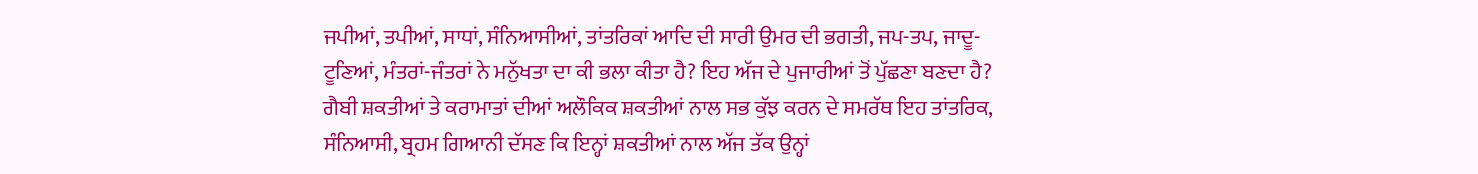ਜਪੀਆਂ, ਤਪੀਆਂ, ਸਾਧਾਂ, ਸੰਨਿਆਸੀਆਂ, ਤਾਂਤਰਿਕਾਂ ਆਦਿ ਦੀ ਸਾਰੀ ਉਮਰ ਦੀ ਭਗਤੀ, ਜਪ-ਤਪ, ਜਾਦੂ-ਟੂਣਿਆਂ, ਮੰਤਰਾਂ-ਜੰਤਰਾਂ ਨੇ ਮਨੁੱਖਤਾ ਦਾ ਕੀ ਭਲਾ ਕੀਤਾ ਹੈ? ਇਹ ਅੱਜ ਦੇ ਪੁਜਾਰੀਆਂ ਤੋਂ ਪੁੱਛਣਾ ਬਣਦਾ ਹੈ? ਗੈਬੀ ਸ਼ਕਤੀਆਂ ਤੇ ਕਰਾਮਾਤਾਂ ਦੀਆਂ ਅਲੌਕਿਕ ਸ਼ਕਤੀਆਂ ਨਾਲ ਸਭ ਕੁੱਝ ਕਰਨ ਦੇ ਸਮਰੱਥ ਇਹ ਤਾਂਤਰਿਕ, ਸੰਨਿਆਸੀ, ਬ੍ਰਹਮ ਗਿਆਨੀ ਦੱਸਣ ਕਿ ਇਨ੍ਹਾਂ ਸ਼ਕਤੀਆਂ ਨਾਲ ਅੱਜ ਤੱਕ ਉਨ੍ਹਾਂ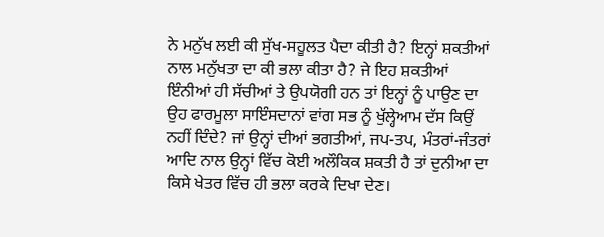ਨੇ ਮਨੁੱਖ ਲਈ ਕੀ ਸੁੱਖ-ਸਹੂਲਤ ਪੈਦਾ ਕੀਤੀ ਹੈ? ਇਨ੍ਹਾਂ ਸ਼ਕਤੀਆਂ ਨਾਲ ਮਨੁੱਖਤਾ ਦਾ ਕੀ ਭਲਾ ਕੀਤਾ ਹੈ? ਜੇ ਇਹ ਸ਼ਕਤੀਆਂ ਇੰਨੀਆਂ ਹੀ ਸੱਚੀਆਂ ਤੇ ਉਪਯੋਗੀ ਹਨ ਤਾਂ ਇਨ੍ਹਾਂ ਨੂੰ ਪਾਉਣ ਦਾ ਉਹ ਫਾਰਮੂਲਾ ਸਾਇੰਸਦਾਨਾਂ ਵਾਂਗ ਸਭ ਨੂੰ ਖੁੱਲ੍ਹੇਆਮ ਦੱਸ ਕਿਉਂ ਨਹੀਂ ਦਿੰਦੇ? ਜਾਂ ਉਨ੍ਹਾਂ ਦੀਆਂ ਭਗਤੀਆਂ, ਜਪ-ਤਪ, ਮੰਤਰਾਂ-ਜੰਤਰਾਂ ਆਦਿ ਨਾਲ ਉਨ੍ਹਾਂ ਵਿੱਚ ਕੋਈ ਅਲੌਕਿਕ ਸ਼ਕਤੀ ਹੈ ਤਾਂ ਦੁਨੀਆ ਦਾ ਕਿਸੇ ਖੇਤਰ ਵਿੱਚ ਹੀ ਭਲਾ ਕਰਕੇ ਦਿਖਾ ਦੇਣ।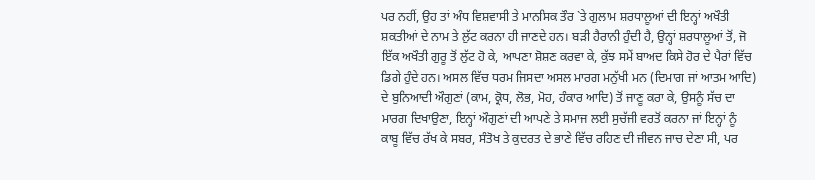ਪਰ ਨਹੀਂ, ਉਹ ਤਾਂ ਅੰਧ ਵਿਸ਼ਵਾਸੀ ਤੇ ਮਾਨਸਿਕ ਤੌਰ `ਤੇ ਗੁਲਾਮ ਸ਼ਰਧਾਲੂਆਂ ਦੀ ਇਨ੍ਹਾਂ ਅਖੌਤੀ ਸ਼ਕਤੀਆਂ ਦੇ ਨਾਮ ਤੇ ਲੁੱਟ ਕਰਨਾ ਹੀ ਜਾਣਦੇ ਹਨ। ਬੜੀ ਹੈਰਾਨੀ ਹੁੰਦੀ ਹੈ, ਉਨ੍ਹਾਂ ਸ਼ਰਧਾਲੂਆਂ ਤੋਂ, ਜੋ ਇੱਕ ਅਖੌਤੀ ਗੁਰੂ ਤੋਂ ਲੁੱਟ ਹੋ ਕੇ, ਆਪਣਾ ਸ਼ੋਸ਼ਣ ਕਰਵਾ ਕੇ, ਕੁੱਝ ਸਮੇਂ ਬਾਅਦ ਕਿਸੇ ਹੋਰ ਦੇ ਪੈਰਾਂ ਵਿੱਚ ਡਿਗੇ ਹੁੰਦੇ ਹਨ। ਅਸਲ ਵਿੱਚ ਧਰਮ ਜਿਸਦਾ ਅਸਲ ਮਾਰਗ ਮਨੁੱਖੀ ਮਨ (ਦਿਮਾਗ ਜਾਂ ਆਤਮ ਆਦਿ) ਦੇ ਬੁਨਿਆਦੀ ਔਗੁਣਾਂ (ਕਾਮ, ਕ੍ਰੋਧ, ਲੋਭ, ਮੋਹ, ਹੰਕਾਰ ਆਦਿ) ਤੋਂ ਜਾਣੂ ਕਰਾ ਕੇ, ਉਸਨੂੰ ਸੱਚ ਦਾ ਮਾਰਗ ਦਿਖਾਉਣਾ, ਇਨ੍ਹਾਂ ਔਗੁਣਾਂ ਦੀ ਆਪਣੇ ਤੇ ਸਮਾਜ ਲਈ ਸੁਚੱਜੀ ਵਰਤੋਂ ਕਰਨਾ ਜਾਂ ਇਨ੍ਹਾਂ ਨੂੰ ਕਾਬੂ ਵਿੱਚ ਰੱਖ ਕੇ ਸਬਰ, ਸੰਤੋਖ ਤੇ ਕੁਦਰਤ ਦੇ ਭਾਣੇ ਵਿੱਚ ਰਹਿਣ ਦੀ ਜੀਵਨ ਜਾਚ ਦੇਣਾ ਸੀ, ਪਰ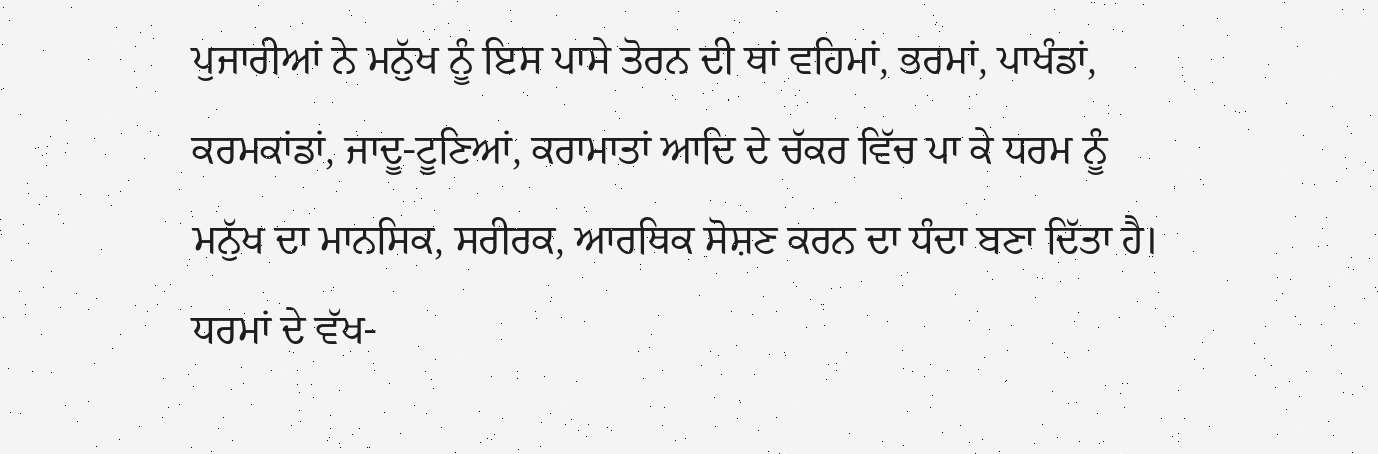ਪੁਜਾਰੀਆਂ ਨੇ ਮਨੁੱਖ ਨੂੰ ਇਸ ਪਾਸੇ ਤੋਰਨ ਦੀ ਥਾਂ ਵਹਿਮਾਂ, ਭਰਮਾਂ, ਪਾਖੰਡਾਂ, ਕਰਮਕਾਂਡਾਂ, ਜਾਦੂ-ਟੂਣਿਆਂ, ਕਰਾਮਾਤਾਂ ਆਦਿ ਦੇ ਚੱਕਰ ਵਿੱਚ ਪਾ ਕੇ ਧਰਮ ਨੂੰ ਮਨੁੱਖ ਦਾ ਮਾਨਸਿਕ, ਸਰੀਰਕ, ਆਰਥਿਕ ਸੋਸ਼ਣ ਕਰਨ ਦਾ ਧੰਦਾ ਬਣਾ ਦਿੱਤਾ ਹੈ।
ਧਰਮਾਂ ਦੇ ਵੱਖ-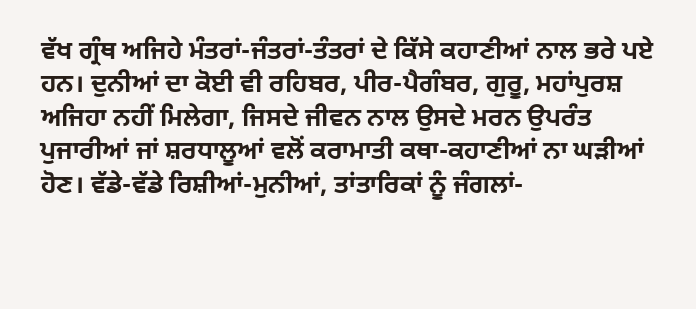ਵੱਖ ਗ੍ਰੰਥ ਅਜਿਹੇ ਮੰਤਰਾਂ-ਜੰਤਰਾਂ-ਤੰਤਰਾਂ ਦੇ ਕਿੱਸੇ ਕਹਾਣੀਆਂ ਨਾਲ ਭਰੇ ਪਏ ਹਨ। ਦੁਨੀਆਂ ਦਾ ਕੋਈ ਵੀ ਰਹਿਬਰ, ਪੀਰ-ਪੈਗੰਬਰ, ਗੁਰੂ, ਮਹਾਂਪੁਰਸ਼ ਅਜਿਹਾ ਨਹੀਂ ਮਿਲੇਗਾ, ਜਿਸਦੇ ਜੀਵਨ ਨਾਲ ਉਸਦੇ ਮਰਨ ਉਪਰੰਤ ਪੁਜਾਰੀਆਂ ਜਾਂ ਸ਼ਰਧਾਲੂਆਂ ਵਲੋਂ ਕਰਾਮਾਤੀ ਕਥਾ-ਕਹਾਣੀਆਂ ਨਾ ਘੜੀਆਂ ਹੋਣ। ਵੱਡੇ-ਵੱਡੇ ਰਿਸ਼ੀਆਂ-ਮੁਨੀਆਂ, ਤਾਂਤਾਰਿਕਾਂ ਨੂੰ ਜੰਗਲਾਂ-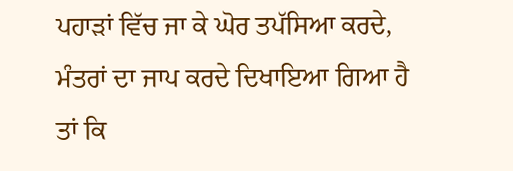ਪਹਾੜਾਂ ਵਿੱਚ ਜਾ ਕੇ ਘੋਰ ਤਪੱਸਿਆ ਕਰਦੇ, ਮੰਤਰਾਂ ਦਾ ਜਾਪ ਕਰਦੇ ਦਿਖਾਇਆ ਗਿਆ ਹੈ ਤਾਂ ਕਿ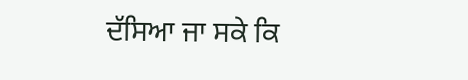ਦੱਸਿਆ ਜਾ ਸਕੇ ਕਿ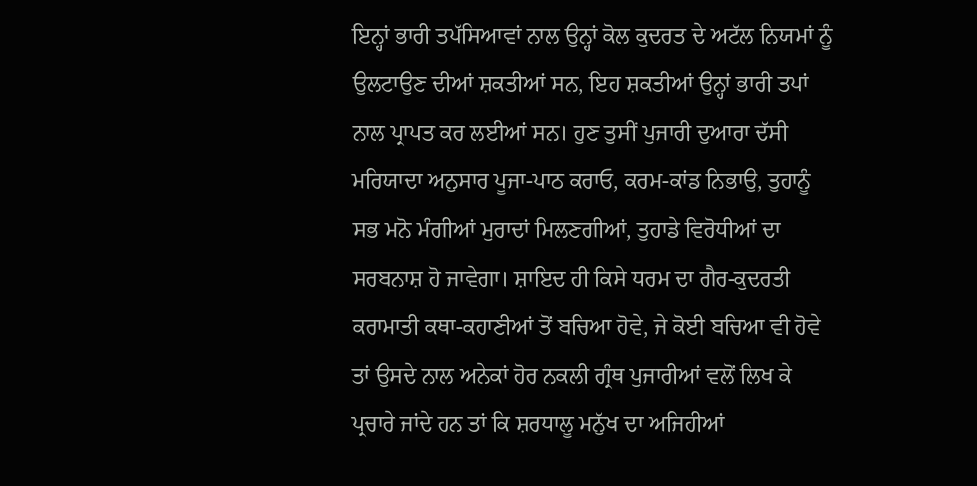ਇਨ੍ਹਾਂ ਭਾਰੀ ਤਪੱਸਿਆਵਾਂ ਨਾਲ ਉਨ੍ਹਾਂ ਕੋਲ ਕੁਦਰਤ ਦੇ ਅਟੱਲ ਨਿਯਮਾਂ ਨੂੰ ਉਲਟਾਉਣ ਦੀਆਂ ਸ਼ਕਤੀਆਂ ਸਨ, ਇਹ ਸ਼ਕਤੀਆਂ ਉਨ੍ਹਾਂ ਭਾਰੀ ਤਪਾਂ ਨਾਲ ਪ੍ਰਾਪਤ ਕਰ ਲਈਆਂ ਸਨ। ਹੁਣ ਤੁਸੀਂ ਪੁਜਾਰੀ ਦੁਆਰਾ ਦੱਸੀ ਮਰਿਯਾਦਾ ਅਨੁਸਾਰ ਪੂਜਾ-ਪਾਠ ਕਰਾਓ, ਕਰਮ-ਕਾਂਡ ਨਿਭਾਉ, ਤੁਹਾਨੂੰ ਸਭ ਮਨੋ ਮੰਗੀਆਂ ਮੁਰਾਦਾਂ ਮਿਲਣਗੀਆਂ, ਤੁਹਾਡੇ ਵਿਰੋਧੀਆਂ ਦਾ ਸਰਬਨਾਸ਼ ਹੋ ਜਾਵੇਗਾ। ਸ਼ਾਇਦ ਹੀ ਕਿਸੇ ਧਰਮ ਦਾ ਗੈਰ-ਕੁਦਰਤੀ ਕਰਾਮਾਤੀ ਕਥਾ-ਕਹਾਣੀਆਂ ਤੋਂ ਬਚਿਆ ਹੋਵੇ, ਜੇ ਕੋਈ ਬਚਿਆ ਵੀ ਹੋਵੇ ਤਾਂ ਉਸਦੇ ਨਾਲ ਅਨੇਕਾਂ ਹੋਰ ਨਕਲੀ ਗ੍ਰੰਥ ਪੁਜਾਰੀਆਂ ਵਲੋਂ ਲਿਖ ਕੇ ਪ੍ਰਚਾਰੇ ਜਾਂਦੇ ਹਨ ਤਾਂ ਕਿ ਸ਼ਰਧਾਲੂ ਮਨੁੱਖ ਦਾ ਅਜਿਹੀਆਂ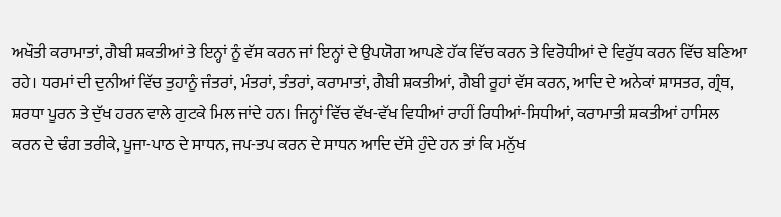ਅਖੌਤੀ ਕਰਾਮਾਤਾਂ, ਗੈਬੀ ਸ਼ਕਤੀਆਂ ਤੇ ਇਨ੍ਹਾਂ ਨੂੰ ਵੱਸ ਕਰਨ ਜਾਂ ਇਨ੍ਹਾਂ ਦੇ ਉਪਯੋਗ ਆਪਣੇ ਹੱਕ ਵਿੱਚ ਕਰਨ ਤੇ ਵਿਰੋਧੀਆਂ ਦੇ ਵਿਰੁੱਧ ਕਰਨ ਵਿੱਚ ਬਣਿਆ ਰਹੇ। ਧਰਮਾਂ ਦੀ ਦੁਨੀਆਂ ਵਿੱਚ ਤੁਹਾਨੂੰ ਜੰਤਰਾਂ, ਮੰਤਰਾਂ, ਤੰਤਰਾਂ, ਕਰਾਮਾਤਾਂ, ਗੈਬੀ ਸ਼ਕਤੀਆਂ, ਗੈਬੀ ਰੂਹਾਂ ਵੱਸ ਕਰਨ, ਆਦਿ ਦੇ ਅਨੇਕਾਂ ਸ਼ਾਸਤਰ, ਗ੍ਰੰਥ, ਸ਼ਰਧਾ ਪੂਰਨ ਤੇ ਦੁੱਖ ਹਰਨ ਵਾਲੇ ਗੁਟਕੇ ਮਿਲ ਜਾਂਦੇ ਹਨ। ਜਿਨ੍ਹਾਂ ਵਿੱਚ ਵੱਖ-ਵੱਖ ਵਿਧੀਆਂ ਰਾਹੀਂ ਰਿਧੀਆਂ-ਸਿਧੀਆਂ, ਕਰਾਮਾਤੀ ਸ਼ਕਤੀਆਂ ਹਾਸਿਲ ਕਰਨ ਦੇ ਢੰਗ ਤਰੀਕੇ, ਪੂਜਾ-ਪਾਠ ਦੇ ਸਾਧਨ, ਜਪ-ਤਪ ਕਰਨ ਦੇ ਸਾਧਨ ਆਦਿ ਦੱਸੇ ਹੁੰਦੇ ਹਨ ਤਾਂ ਕਿ ਮਨੁੱਖ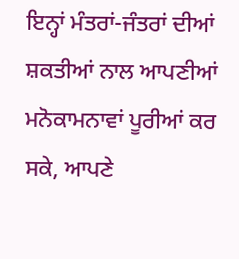ਇਨ੍ਹਾਂ ਮੰਤਰਾਂ-ਜੰਤਰਾਂ ਦੀਆਂ ਸ਼ਕਤੀਆਂ ਨਾਲ ਆਪਣੀਆਂ ਮਨੋਕਾਮਨਾਵਾਂ ਪੂਰੀਆਂ ਕਰ ਸਕੇ, ਆਪਣੇ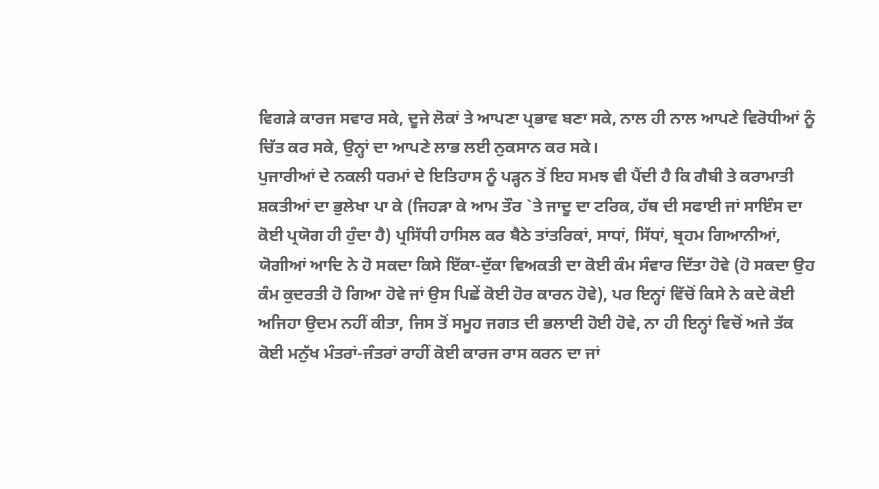ਵਿਗੜੇ ਕਾਰਜ ਸਵਾਰ ਸਕੇ, ਦੂਜੇ ਲੋਕਾਂ ਤੇ ਆਪਣਾ ਪ੍ਰਭਾਵ ਬਣਾ ਸਕੇ, ਨਾਲ ਹੀ ਨਾਲ ਆਪਣੇ ਵਿਰੋਧੀਆਂ ਨੂੰ ਚਿੱਤ ਕਰ ਸਕੇ, ਉਨ੍ਹਾਂ ਦਾ ਆਪਣੇ ਲਾਭ ਲਈ ਨੁਕਸਾਨ ਕਰ ਸਕੇ।
ਪੁਜਾਰੀਆਂ ਦੇ ਨਕਲੀ ਧਰਮਾਂ ਦੇ ਇਤਿਹਾਸ ਨੂੰ ਪੜ੍ਹਨ ਤੋਂ ਇਹ ਸਮਝ ਵੀ ਪੈਂਦੀ ਹੈ ਕਿ ਗੈਬੀ ਤੇ ਕਰਾਮਾਤੀ ਸ਼ਕਤੀਆਂ ਦਾ ਭੁਲੇਖਾ ਪਾ ਕੇ (ਜਿਹੜਾ ਕੇ ਆਮ ਤੌਰ `ਤੇ ਜਾਦੂ ਦਾ ਟਰਿਕ, ਹੱਥ ਦੀ ਸਫਾਈ ਜਾਂ ਸਾਇੰਸ ਦਾ ਕੋਈ ਪ੍ਰਯੋਗ ਹੀ ਹੁੰਦਾ ਹੈ) ਪ੍ਰਸਿੱਧੀ ਹਾਸਿਲ ਕਰ ਬੈਠੇ ਤਾਂਤਰਿਕਾਂ, ਸਾਧਾਂ, ਸਿੱਧਾਂ, ਬ੍ਰਹਮ ਗਿਆਨੀਆਂ, ਯੋਗੀਆਂ ਆਦਿ ਨੇ ਹੋ ਸਕਦਾ ਕਿਸੇ ਇੱਕਾ-ਦੁੱਕਾ ਵਿਅਕਤੀ ਦਾ ਕੋਈ ਕੰਮ ਸੰਵਾਰ ਦਿੱਤਾ ਹੋਵੇ (ਹੋ ਸਕਦਾ ਉਹ ਕੰਮ ਕੁਦਰਤੀ ਹੋ ਗਿਆ ਹੋਵੇ ਜਾਂ ਉਸ ਪਿਛੇਂ ਕੋਈ ਹੋਰ ਕਾਰਨ ਹੋਵੇ), ਪਰ ਇਨ੍ਹਾਂ ਵਿੱਚੋਂ ਕਿਸੇ ਨੇ ਕਦੇ ਕੋਈ ਅਜਿਹਾ ਉਦਮ ਨਹੀਂ ਕੀਤਾ, ਜਿਸ ਤੋਂ ਸਮੂਹ ਜਗਤ ਦੀ ਭਲਾਈ ਹੋਈ ਹੋਵੇ, ਨਾ ਹੀ ਇਨ੍ਹਾਂ ਵਿਚੋਂ ਅਜੇ ਤੱਕ ਕੋਈ ਮਨੁੱਖ ਮੰਤਰਾਂ-ਜੰਤਰਾਂ ਰਾਹੀਂ ਕੋਈ ਕਾਰਜ ਰਾਸ ਕਰਨ ਦਾ ਜਾਂ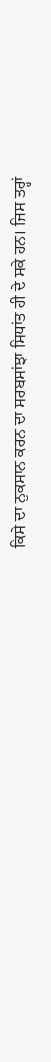ਕਿਸੇ ਦਾ ਨੁਕਸਾਨ ਕਰਨ ਦਾ ਸਰਬਸਾਂਝਾ ਸਿਧਾਂਤ ਹੀ ਦੇ ਸਕੇ ਹਨ। ਜਿਸ ਤਰ੍ਹਾਂ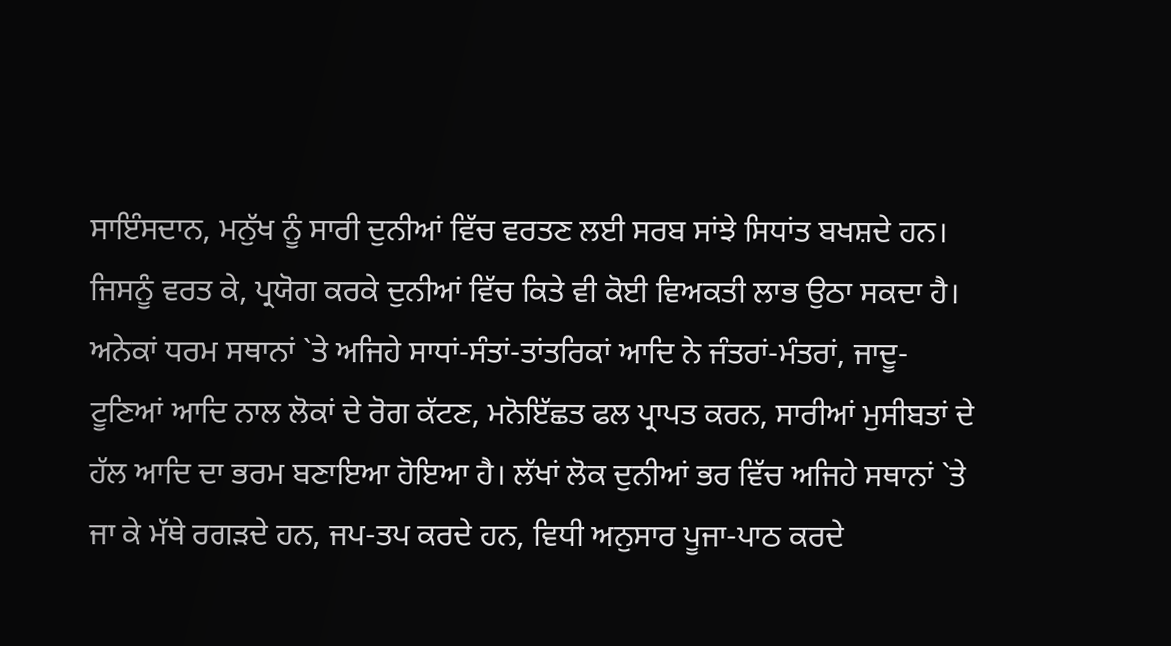ਸਾਇੰਸਦਾਨ, ਮਨੁੱਖ ਨੂੰ ਸਾਰੀ ਦੁਨੀਆਂ ਵਿੱਚ ਵਰਤਣ ਲਈ ਸਰਬ ਸਾਂਝੇ ਸਿਧਾਂਤ ਬਖਸ਼ਦੇ ਹਨ। ਜਿਸਨੂੰ ਵਰਤ ਕੇ, ਪ੍ਰਯੋਗ ਕਰਕੇ ਦੁਨੀਆਂ ਵਿੱਚ ਕਿਤੇ ਵੀ ਕੋਈ ਵਿਅਕਤੀ ਲਾਭ ਉਠਾ ਸਕਦਾ ਹੈ।
ਅਨੇਕਾਂ ਧਰਮ ਸਥਾਨਾਂ `ਤੇ ਅਜਿਹੇ ਸਾਧਾਂ-ਸੰਤਾਂ-ਤਾਂਤਰਿਕਾਂ ਆਦਿ ਨੇ ਜੰਤਰਾਂ-ਮੰਤਰਾਂ, ਜਾਦੂ-ਟੂਣਿਆਂ ਆਦਿ ਨਾਲ ਲੋਕਾਂ ਦੇ ਰੋਗ ਕੱਟਣ, ਮਨੋਇੱਛਤ ਫਲ ਪ੍ਰਾਪਤ ਕਰਨ, ਸਾਰੀਆਂ ਮੁਸੀਬਤਾਂ ਦੇ ਹੱਲ ਆਦਿ ਦਾ ਭਰਮ ਬਣਾਇਆ ਹੋਇਆ ਹੈ। ਲੱਖਾਂ ਲੋਕ ਦੁਨੀਆਂ ਭਰ ਵਿੱਚ ਅਜਿਹੇ ਸਥਾਨਾਂ `ਤੇ ਜਾ ਕੇ ਮੱਥੇ ਰਗੜਦੇ ਹਨ, ਜਪ-ਤਪ ਕਰਦੇ ਹਨ, ਵਿਧੀ ਅਨੁਸਾਰ ਪੂਜਾ-ਪਾਠ ਕਰਦੇ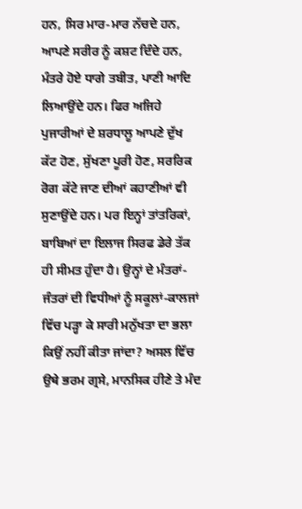ਹਨ, ਸਿਰ ਮਾਰ-ਮਾਰ ਨੱਚਦੇ ਹਨ, ਆਪਣੇ ਸਰੀਰ ਨੂੰ ਕਸ਼ਟ ਦਿੰਦੇ ਹਨ, ਮੰਤਰੇ ਹੋਏ ਧਾਗੇ ਤਬੀਤ, ਪਾਣੀ ਆਦਿ ਲਿਆਉਂਦੇ ਹਨ। ਫਿਰ ਅਜਿਹੇ ਪੁਜਾਰੀਆਂ ਦੇ ਸ਼ਰਧਾਲੂ ਆਪਣੇ ਦੁੱਖ ਕੱਟ ਹੋਣ, ਸੁੱਖਣਾ ਪੂਰੀ ਹੋਣ, ਸਰਰਿਕ ਰੋਗ ਕੱਟੇ ਜਾਣ ਦੀਆਂ ਕਹਾਣੀਆਂ ਵੀ ਸੁਣਾਉਂਦੇ ਹਨ। ਪਰ ਇਨ੍ਹਾਂ ਤਾਂਤਰਿਕਾਂ, ਬਾਬਿਆਂ ਦਾ ਇਲਾਜ ਸਿਰਫ ਡੇਰੇ ਤੱਕ ਹੀ ਸੀਮਤ ਹੁੰਦਾ ਹੈ। ਉਨ੍ਹਾਂ ਦੇ ਮੰਤਰਾਂ-ਜੰਤਰਾਂ ਦੀ ਵਿਧੀਆਂ ਨੂੰ ਸਕੂਲਾਂ-ਕਾਲਜਾਂ ਵਿੱਚ ਪੜ੍ਹਾ ਕੇ ਸਾਰੀ ਮਨੁੱਖਤਾ ਦਾ ਭਲਾ ਕਿਉਂ ਨਹੀਂ ਕੀਤਾ ਜਾਂਦਾ? ਅਸਲ ਵਿੱਚ ਉਥੇ ਭਰਮ ਗ੍ਰਸੇ, ਮਾਨਸਿਕ ਹੀਣੇ ਤੇ ਮੰਦ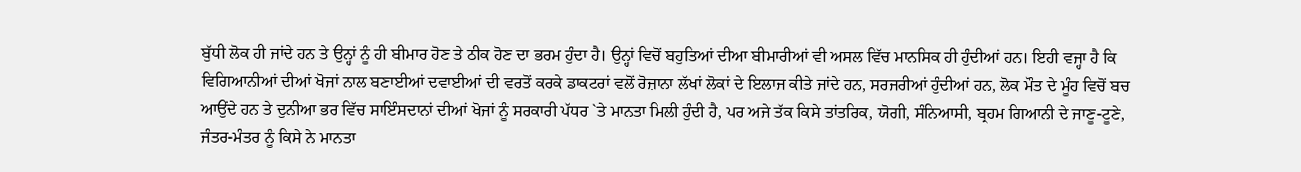ਬੁੱਧੀ ਲੋਕ ਹੀ ਜਾਂਦੇ ਹਨ ਤੇ ਉਨ੍ਹਾਂ ਨੂੰ ਹੀ ਬੀਮਾਰ ਹੋਣ ਤੇ ਠੀਕ ਹੋਣ ਦਾ ਭਰਮ ਹੁੰਦਾ ਹੈ। ਉਨ੍ਹਾਂ ਵਿਚੋਂ ਬਹੁਤਿਆਂ ਦੀਆ ਬੀਮਾਰੀਆਂ ਵੀ ਅਸਲ ਵਿੱਚ ਮਾਨਸਿਕ ਹੀ ਹੁੰਦੀਆਂ ਹਨ। ਇਹੀ ਵਜ੍ਹਾ ਹੈ ਕਿ ਵਿਗਿਆਨੀਆਂ ਦੀਆਂ ਖੋਜਾਂ ਨਾਲ ਬਣਾਈਆਂ ਦਵਾਈਆਂ ਦੀ ਵਰਤੋਂ ਕਰਕੇ ਡਾਕਟਰਾਂ ਵਲੋਂ ਰੋਜ਼ਾਨਾ ਲੱਖਾਂ ਲੋਕਾਂ ਦੇ ਇਲਾਜ ਕੀਤੇ ਜਾਂਦੇ ਹਨ, ਸਰਜਰੀਆਂ ਹੁੰਦੀਆਂ ਹਨ, ਲੋਕ ਮੌਤ ਦੇ ਮੂੰਹ ਵਿਚੋਂ ਬਚ ਆਉਂਦੇ ਹਨ ਤੇ ਦੁਨੀਆ ਭਰ ਵਿੱਚ ਸਾਇੰਸਦਾਨਾਂ ਦੀਆਂ ਖੋਜਾਂ ਨੂੰ ਸਰਕਾਰੀ ਪੱਧਰ `ਤੇ ਮਾਨਤਾ ਮਿਲੀ ਹੁੰਦੀ ਹੈ, ਪਰ ਅਜੇ ਤੱਕ ਕਿਸੇ ਤਾਂਤਰਿਕ, ਯੋਗੀ, ਸੰਨਿਆਸੀ, ਬ੍ਰਹਮ ਗਿਆਨੀ ਦੇ ਜਾਣੂ-ਟੂਣੇ, ਜੰਤਰ-ਮੰਤਰ ਨੂੰ ਕਿਸੇ ਨੇ ਮਾਨਤਾ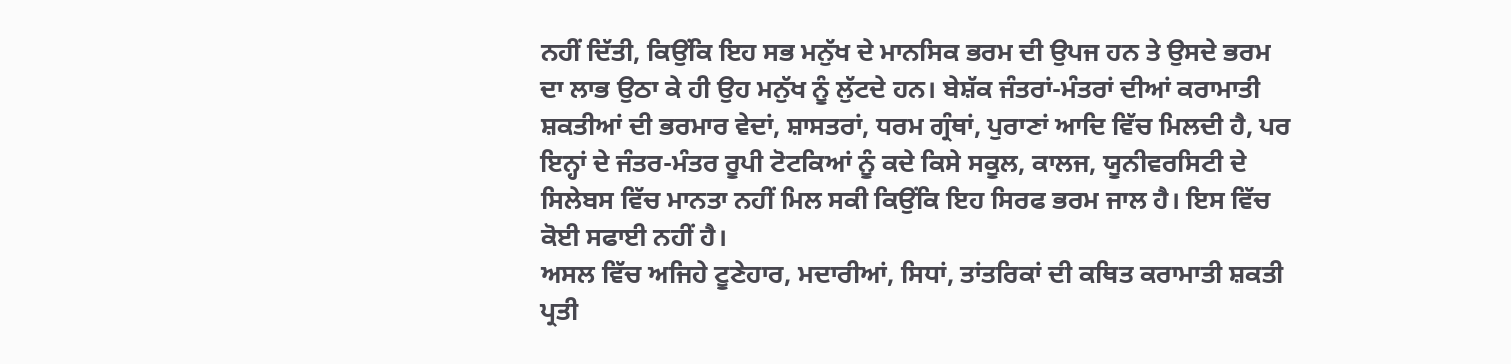ਨਹੀਂ ਦਿੱਤੀ, ਕਿਉਂਕਿ ਇਹ ਸਭ ਮਨੁੱਖ ਦੇ ਮਾਨਸਿਕ ਭਰਮ ਦੀ ਉਪਜ ਹਨ ਤੇ ਉਸਦੇ ਭਰਮ ਦਾ ਲਾਭ ਉਠਾ ਕੇ ਹੀ ਉਹ ਮਨੁੱਖ ਨੂੰ ਲੁੱਟਦੇ ਹਨ। ਬੇਸ਼ੱਕ ਜੰਤਰਾਂ-ਮੰਤਰਾਂ ਦੀਆਂ ਕਰਾਮਾਤੀ ਸ਼ਕਤੀਆਂ ਦੀ ਭਰਮਾਰ ਵੇਦਾਂ, ਸ਼ਾਸਤਰਾਂ, ਧਰਮ ਗ੍ਰੰਥਾਂ, ਪੁਰਾਣਾਂ ਆਦਿ ਵਿੱਚ ਮਿਲਦੀ ਹੈ, ਪਰ ਇਨ੍ਹਾਂ ਦੇ ਜੰਤਰ-ਮੰਤਰ ਰੂਪੀ ਟੋਟਕਿਆਂ ਨੂੰ ਕਦੇ ਕਿਸੇ ਸਕੂਲ, ਕਾਲਜ, ਯੂਨੀਵਰਸਿਟੀ ਦੇ ਸਿਲੇਬਸ ਵਿੱਚ ਮਾਨਤਾ ਨਹੀਂ ਮਿਲ ਸਕੀ ਕਿਉਂਕਿ ਇਹ ਸਿਰਫ ਭਰਮ ਜਾਲ ਹੈ। ਇਸ ਵਿੱਚ ਕੋਈ ਸਫਾਈ ਨਹੀਂ ਹੈ।
ਅਸਲ ਵਿੱਚ ਅਜਿਹੇ ਟੂਣੇਹਾਰ, ਮਦਾਰੀਆਂ, ਸਿਧਾਂ, ਤਾਂਤਰਿਕਾਂ ਦੀ ਕਥਿਤ ਕਰਾਮਾਤੀ ਸ਼ਕਤੀ ਪ੍ਰਤੀ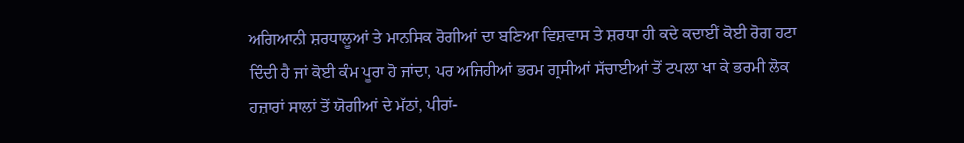ਅਗਿਆਨੀ ਸ਼ਰਧਾਲੂਆਂ ਤੇ ਮਾਨਸਿਕ ਰੋਗੀਆਂ ਦਾ ਬਣਿਆ ਵਿਸ਼ਵਾਸ ਤੇ ਸ਼ਰਧਾ ਹੀ ਕਦੇ ਕਦਾਈਂ ਕੋਈ ਰੋਗ ਹਟਾ ਦਿੰਦੀ ਹੈ ਜਾਂ ਕੋਈ ਕੰਮ ਪੂਰਾ ਹੋ ਜਾਂਦਾ, ਪਰ ਅਜਿਹੀਆਂ ਭਰਮ ਗ੍ਰਸੀਆਂ ਸੱਚਾਈਆਂ ਤੋਂ ਟਪਲਾ ਖਾ ਕੇ ਭਰਮੀ ਲੋਕ ਹਜ਼ਾਰਾਂ ਸਾਲਾਂ ਤੋਂ ਯੋਗੀਆਂ ਦੇ ਮੱਠਾਂ, ਪੀਰਾਂ-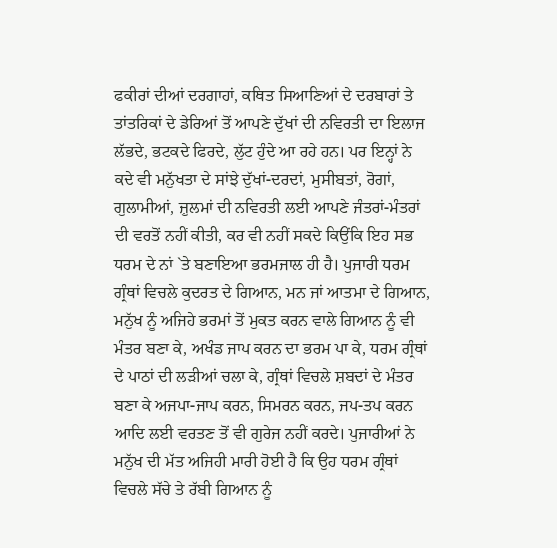ਫਕੀਰਾਂ ਦੀਆਂ ਦਰਗਾਹਾਂ, ਕਥਿਤ ਸਿਆਣਿਆਂ ਦੇ ਦਰਬਾਰਾਂ ਤੇ ਤਾਂਤਰਿਕਾਂ ਦੇ ਡੇਰਿਆਂ ਤੋਂ ਆਪਣੇ ਦੁੱਖਾਂ ਦੀ ਨਵਿਰਤੀ ਦਾ ਇਲਾਜ ਲੱਭਦੇ, ਭਟਕਦੇ ਫਿਰਦੇ, ਲੁੱਟ ਹੁੰਦੇ ਆ ਰਹੇ ਹਨ। ਪਰ ਇਨ੍ਹਾਂ ਨੇ ਕਦੇ ਵੀ ਮਨੁੱਖਤਾ ਦੇ ਸਾਂਝੇ ਦੁੱਖਾਂ-ਦਰਦਾਂ, ਮੁਸੀਬਤਾਂ, ਰੋਗਾਂ, ਗੁਲਾਮੀਆਂ, ਜ਼ੁਲਮਾਂ ਦੀ ਨਵਿਰਤੀ ਲਈ ਆਪਣੇ ਜੰਤਰਾਂ-ਮੰਤਰਾਂ ਦੀ ਵਰਤੋਂ ਨਹੀਂ ਕੀਤੀ, ਕਰ ਵੀ ਨਹੀਂ ਸਕਦੇ ਕਿਉਂਕਿ ਇਹ ਸਭ ਧਰਮ ਦੇ ਨਾਂ `ਤੇ ਬਣਾਇਆ ਭਰਮਜਾਲ ਹੀ ਹੈ। ਪੁਜਾਰੀ ਧਰਮ ਗ੍ਰੰਥਾਂ ਵਿਚਲੇ ਕੁਦਰਤ ਦੇ ਗਿਆਨ, ਮਨ ਜਾਂ ਆਤਮਾ ਦੇ ਗਿਆਨ, ਮਨੁੱਖ ਨੂੰ ਅਜਿਹੇ ਭਰਮਾਂ ਤੋਂ ਮੁਕਤ ਕਰਨ ਵਾਲੇ ਗਿਆਨ ਨੂੰ ਵੀ ਮੰਤਰ ਬਣਾ ਕੇ, ਅਖੰਡ ਜਾਪ ਕਰਨ ਦਾ ਭਰਮ ਪਾ ਕੇ, ਧਰਮ ਗ੍ਰੰਥਾਂ ਦੇ ਪਾਠਾਂ ਦੀ ਲੜੀਆਂ ਚਲਾ ਕੇ, ਗ੍ਰੰਥਾਂ ਵਿਚਲੇ ਸ਼ਬਦਾਂ ਦੇ ਮੰਤਰ ਬਣਾ ਕੇ ਅਜਪਾ-ਜਾਪ ਕਰਨ, ਸਿਮਰਨ ਕਰਨ, ਜਪ-ਤਪ ਕਰਨ ਆਦਿ ਲਈ ਵਰਤਣ ਤੋਂ ਵੀ ਗੁਰੇਜ ਨਹੀਂ ਕਰਦੇ। ਪੁਜਾਰੀਆਂ ਨੇ ਮਨੁੱਖ ਦੀ ਮੱਤ ਅਜਿਹੀ ਮਾਰੀ ਹੋਈ ਹੈ ਕਿ ਉਹ ਧਰਮ ਗ੍ਰੰਥਾਂ ਵਿਚਲੇ ਸੱਚੇ ਤੇ ਰੱਬੀ ਗਿਆਨ ਨੂੰ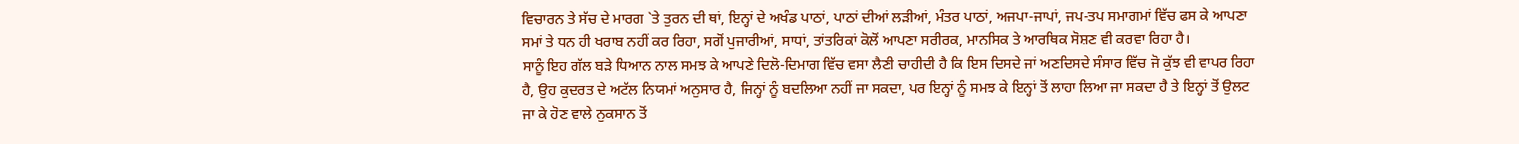ਵਿਚਾਰਨ ਤੇ ਸੱਚ ਦੇ ਮਾਰਗ `ਤੇ ਤੁਰਨ ਦੀ ਥਾਂ, ਇਨ੍ਹਾਂ ਦੇ ਅਖੰਡ ਪਾਠਾਂ, ਪਾਠਾਂ ਦੀਆਂ ਲੜੀਆਂ, ਮੰਤਰ ਪਾਠਾਂ, ਅਜਪਾ-ਜਾਪਾਂ, ਜਪ-ਤਪ ਸਮਾਗਮਾਂ ਵਿੱਚ ਫਸ ਕੇ ਆਪਣਾ ਸਮਾਂ ਤੇ ਧਨ ਹੀ ਖਰਾਬ ਨਹੀਂ ਕਰ ਰਿਹਾ, ਸਗੋਂ ਪੁਜਾਰੀਆਂ, ਸਾਧਾਂ, ਤਾਂਤਰਿਕਾਂ ਕੋਲੋਂ ਆਪਣਾ ਸਰੀਰਕ, ਮਾਨਸਿਕ ਤੇ ਆਰਥਿਕ ਸੋਸ਼ਣ ਵੀ ਕਰਵਾ ਰਿਹਾ ਹੈ।
ਸਾਨੂੰ ਇਹ ਗੱਲ ਬੜੇ ਧਿਆਨ ਨਾਲ ਸਮਝ ਕੇ ਆਪਣੇ ਦਿਲੋ-ਦਿਮਾਗ ਵਿੱਚ ਵਸਾ ਲੈਣੀ ਚਾਹੀਦੀ ਹੈ ਕਿ ਇਸ ਦਿਸਦੇ ਜਾਂ ਅਣਦਿਸਦੇ ਸੰਸਾਰ ਵਿੱਚ ਜੋ ਕੁੱਝ ਵੀ ਵਾਪਰ ਰਿਹਾ ਹੈ, ਉਹ ਕੁਦਰਤ ਦੇ ਅਟੱਲ ਨਿਯਮਾਂ ਅਨੁਸਾਰ ਹੈ, ਜਿਨ੍ਹਾਂ ਨੂੰ ਬਦਲਿਆ ਨਹੀਂ ਜਾ ਸਕਦਾ, ਪਰ ਇਨ੍ਹਾਂ ਨੂੰ ਸਮਝ ਕੇ ਇਨ੍ਹਾਂ ਤੋਂ ਲਾਹਾ ਲਿਆ ਜਾ ਸਕਦਾ ਹੈ ਤੇ ਇਨ੍ਹਾਂ ਤੋਂ ਉਲਟ ਜਾ ਕੇ ਹੋਣ ਵਾਲੇ ਨੁਕਸਾਨ ਤੋਂ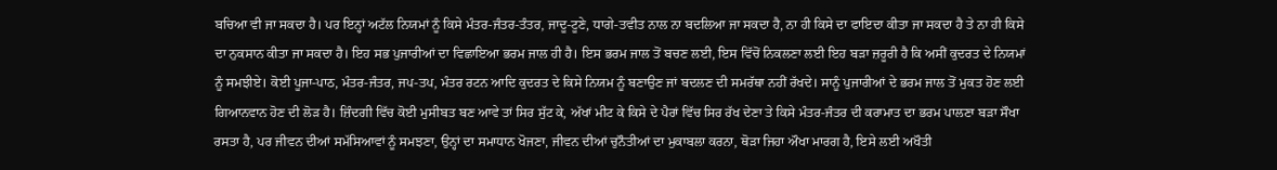ਬਚਿਆ ਵੀ ਜਾ ਸਕਦਾ ਹੈ। ਪਰ ਇਨ੍ਹਾਂ ਅਟੱਲ ਨਿਯਮਾਂ ਨੂੰ ਕਿਸੇ ਮੰਤਰ-ਜੰਤਰ-ਤੰਤਰ, ਜਾਦੂ-ਟੂਣੇ, ਧਾਗੇ-ਤਵੀਤ ਨਾਲ ਨਾ ਬਦਲਿਆ ਜਾ ਸਕਦਾ ਹੈ, ਨਾ ਹੀ ਕਿਸੇ ਦਾ ਫਾਇਦਾ ਕੀਤਾ ਜਾ ਸਕਦਾ ਹੈ ਤੇ ਨਾ ਹੀ ਕਿਸੇ ਦਾ ਨੁਕਸਾਨ ਕੀਤਾ ਜਾ ਸਕਦਾ ਹੈ। ਇਹ ਸਭ ਪੁਜਾਰੀਆਂ ਦਾ ਵਿਛਾਇਆ ਭਰਮ ਜਾਲ ਹੀ ਹੈ। ਇਸ ਭਰਮ ਜਾਲ ਤੋਂ ਬਚਣ ਲਈ, ਇਸ ਵਿੱਚੋਂ ਨਿਕਲਣਾ ਲਈ ਇਹ ਬੜਾ ਜ਼ਰੂਰੀ ਹੈ ਕਿ ਅਸੀਂ ਕੁਦਰਤ ਦੇ ਨਿਯਮਾਂ ਨੂੰ ਸਮਝੀਏ। ਕੋਈ ਪੂਜਾ-ਪਾਠ, ਮੰਤਰ-ਜੰਤਰ, ਜਪ-ਤਪ, ਮੰਤਰ ਰਟਨ ਆਦਿ ਕੁਦਰਤ ਦੇ ਕਿਸੇ ਨਿਯਮ ਨੂੰ ਬਣਾਉਣ ਜਾਂ ਬਦਲਣ ਦੀ ਸਮਰੱਥਾ ਨਹੀਂ ਰੱਖਦੇ। ਸਾਨੂੰ ਪੁਜਾਰੀਆਂ ਦੇ ਭਰਮ ਜਾਲ ਤੋਂ ਮੁਕਤ ਹੋਣ ਲਈ ਗਿਆਨਵਾਨ ਹੋਣ ਦੀ ਲੋੜ ਹੈ। ਜ਼ਿੰਦਗੀ ਵਿੱਚ ਕੋਈ ਮੁਸੀਬਤ ਬਣ ਆਵੇ ਤਾਂ ਸਿਰ ਸੁੱਟ ਕੇ, ਅੱਖਾਂ ਮੀਟ ਕੇ ਕਿਸੇ ਦੇ ਪੈਰਾਂ ਵਿੱਚ ਸਿਰ ਰੱਖ ਦੇਣਾ ਤੇ ਕਿਸੇ ਮੰਤਰ-ਜੰਤਰ ਦੀ ਕਰਾਮਾਤ ਦਾ ਭਰਮ ਪਾਲਣਾ ਬੜਾ ਸੌਖਾ ਰਸਤਾ ਹੈ, ਪਰ ਜੀਵਨ ਦੀਆਂ ਸਮੱਸਿਆਵਾਂ ਨੂੰ ਸਮਝਣਾ, ਉਨ੍ਹਾਂ ਦਾ ਸਮਾਧਾਨ ਖੋਜਣਾ, ਜੀਵਨ ਦੀਆਂ ਚੁਨੌਤੀਆਂ ਦਾ ਮੁਕਾਬਲਾ ਕਰਨਾ, ਥੋੜਾ ਜਿਹਾ ਔਖਾ ਮਾਰਗ ਹੈ, ਇਸੇ ਲਈ ਅਖੌਤੀ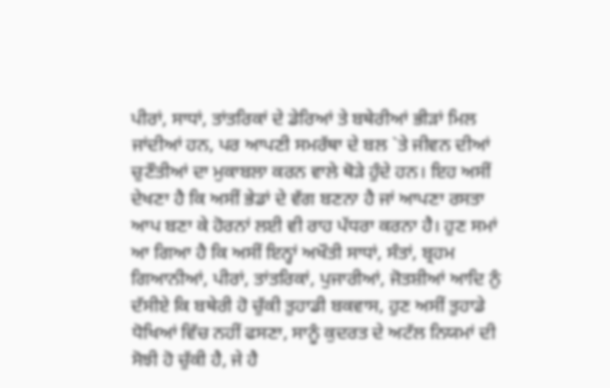ਪੀਰਾਂ, ਸਾਧਾਂ, ਤਾਂਤਰਿਕਾਂ ਦੇ ਡੇਰਿਆਂ ਤੇ ਬਥੇਰੀਆਂ ਭੀੜਾਂ ਮਿਲ ਜਾਂਦੀਆਂ ਹਨ, ਪਰ ਆਪਣੀ ਸਮਰੱਥਾ ਦੇ ਬਲ `ਤੇ ਜੀਵਨ ਦੀਆਂ ਚੁਣੌਤੀਆਂ ਦਾ ਮੁਕਾਬਲਾ ਕਰਨ ਵਾਲੇ ਥੋੜੇ ਹੁੰਦੇ ਹਨ। ਇਹ ਅਸੀਂ ਦੇਖਣਾ ਹੈ ਕਿ ਅਸੀਂ ਭੇਡਾਂ ਦੇ ਵੱਗ ਬਣਨਾ ਹੈ ਜਾਂ ਆਪਣਾ ਰਸਤਾ ਆਪ ਬਣਾ ਕੇ ਹੋਰਨਾਂ ਲਈ ਵੀ ਰਾਹ ਪੱਧਰਾ ਕਰਨਾ ਹੈ। ਹੁਣ ਸਮਾਂ ਆ ਗਿਆ ਹੈ ਕਿ ਅਸੀਂ ਇਨ੍ਹਾਂ ਅਖੌਤੀ ਸਾਧਾਂ, ਸੰਤਾਂ, ਬ੍ਰਹਮ ਗਿਆਨੀਆਂ, ਪੀਰਾਂ, ਤਾਂਤਰਿਕਾਂ, ਪੁਜਾਰੀਆਂ, ਜੋਤਸ਼ੀਆਂ ਆਦਿ ਨੁੰ ਦੱਸੀਏ ਕਿ ਬਥੇਰੀ ਹੋ ਚੁੱਕੀ ਤੁਹਾਡੀ ਬਕਵਾਸ, ਹੁਣ ਅਸੀਂ ਤੁਹਾਡੇ ਧੋਖਿਆਂ ਵਿੱਚ ਨਹੀਂ ਫਸਣਾ, ਸਾਨੂੰ ਕੁਦਰਤ ਦੇ ਅਟੱਲ ਨਿਯਮਾਂ ਦੀ ਸੋਝੀ ਹੋ ਚੁੱਕੀ ਹੈ, ਜੇ ਹੈ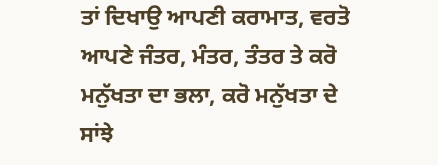ਤਾਂ ਦਿਖਾਉ ਆਪਣੀ ਕਰਾਮਾਤ, ਵਰਤੋ ਆਪਣੇ ਜੰਤਰ, ਮੰਤਰ, ਤੰਤਰ ਤੇ ਕਰੋ ਮਨੁੱਖਤਾ ਦਾ ਭਲਾ, ਕਰੋ ਮਨੁੱਖਤਾ ਦੇ ਸਾਂਝੇ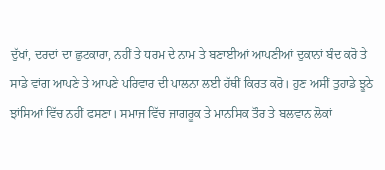ਦੁੱਖਾਂ, ਦਰਦਾਂ ਦਾ ਛੁਟਕਾਰਾ, ਨਹੀਂ ਤੇ ਧਰਮ ਦੇ ਨਾਮ ਤੇ ਬਣਾਈਆਂ ਆਪਣੀਆਂ ਦੁਕਾਨਾਂ ਬੰਦ ਕਰੋ ਤੇ ਸਾਡੇ ਵਾਂਗ ਆਪਣੇ ਤੇ ਆਪਣੇ ਪਰਿਵਾਰ ਦੀ ਪਾਲਨਾ ਲਈ ਹੱਥੀਂ ਕਿਰਤ ਕਰੋ। ਹੁਣ ਅਸੀਂ ਤੁਹਾਡੇ ਝੂਠੇ ਝਾਂਸਿਆਂ ਵਿੱਚ ਨਹੀਂ ਫਸਣਾ। ਸਮਾਜ ਵਿੱਚ ਜਾਗਰੂਕ ਤੇ ਮਾਨਸਿਕ ਤੌਰ ਤੇ ਬਲਵਾਨ ਲੋਕਾਂ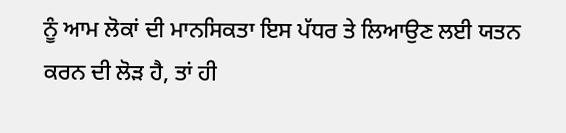ਨੂੰ ਆਮ ਲੋਕਾਂ ਦੀ ਮਾਨਸਿਕਤਾ ਇਸ ਪੱਧਰ ਤੇ ਲਿਆਉਣ ਲਈ ਯਤਨ ਕਰਨ ਦੀ ਲੋੜ ਹੈ, ਤਾਂ ਹੀ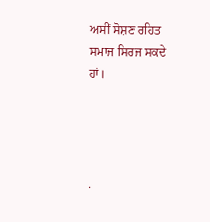ਅਸੀਂ ਸੋਸ਼ਣ ਰਹਿਤ ਸਮਾਜ ਸਿਰਜ ਸਕਦੇ ਹਾਂ।




.